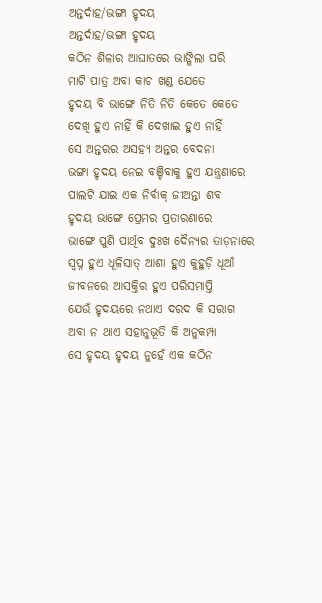ଅନ୍ତର୍ଦାହ/ଭଙ୍ଗା ହୃଦୟ
ଅନ୍ତର୍ଦାହ/ଭଙ୍ଗା ହୃଦୟ
କଠିନ ଶିଳାର ଆଘାତରେ ଭାଙ୍ଗିଲା ପରି
ମାଟି ପାତ୍ର ଅବା କାଚ ଖଣ୍ଡ ଯେତେ
ହୃଦୟ ବି ଭାଙ୍ଗେ ନିତି ନିତି କେତେ କେତେ
ଦେଖି ହୁଏ ନାହିଁ କି ଦେଖାଇ ହୁଏ ନାହିଁ
ସେ ଅନ୍ତରର ଅସହ୍ୟ ଅନ୍ତର ବେଦନା
ଭଙ୍ଗା ହୃଦୟ ନେଇ ବଞ୍ଚିବାକୁ ହୁଏ ଯନ୍ତ୍ରଣାରେ
ପାଲଟି ଯାଇ ଏକ ନିର୍ବାକ୍ ଜୀଅନ୍ତା ଶବ
ହୃଦୟ ଭାଙ୍ଗେ ପ୍ରେମର ପ୍ରତାରଣାରେ
ଭାଙ୍ଗେ ପୁଣି ପାର୍ଥିବ ଦୁଃଖ ଦୈନ୍ୟର ତାଡ଼ନାରେ
ସ୍ବପ୍ନ ହୁଏ ଧୂଳିସାତ୍ ଆଶା ହୁଏ କୁହୁଡ଼ି ଧୂଆଁ
ଜୀବନରେ ଆସକ୍ତିର ହୁଏ ପରିସମାପ୍ତି
ଯେଉଁ ହୃଦୟରେ ନଥାଏ ଦରଦ କି ସରାଗ
ଅବା ନ ଥାଏ ସହାନୁଭୂତି କି ଅନୁକମ୍ପା
ସେ ହୃଦୟ ହୃଦୟ ନୁହେଁ ଏକ କଠିନ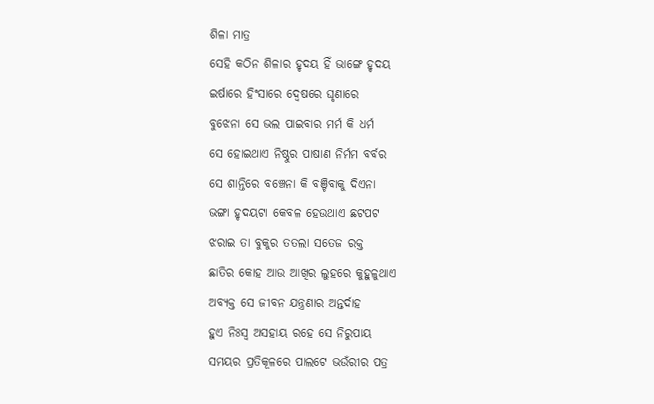ଶିଳା ମାତ୍ର
ସେହି କଠିନ ଶିଳାର ହୃଦୟ ହିଁ ଭାଙ୍ଗେ ହୃଦୟ
ଇର୍ଷାରେ ହିଂସାରେ ଦ୍ଵେଷରେ ଘୃଣାରେ
ବୁଝେନା ସେ ଭଲ ପାଇବାର ମର୍ମ କି ଧର୍ମ
ସେ ହୋଇଥାଏ ନିଷ୍ଠୁର ପାଷାଣ ନିର୍ମମ ବର୍ବର
ସେ ଶାନ୍ତିରେ ବଞ୍ଚେନା କି ବଞ୍ଚିବାକୁ ଦିଏନା
ଭଙ୍ଗା ହୃଦୟଟା କେବଳ ହେଉଥାଏ ଛଟପଟ
ଝରାଇ ତା ବୁକୁର ତତଲା ସତେଜ ରକ୍ତ
ଛାତିର କୋହ ଆଉ ଆଖିର ଲୁହରେ କୁହୁଳୁଥାଏ
ଅବ୍ୟକ୍ତ ସେ ଜୀବନ ଯନ୍ତ୍ରଣାର ଅନ୍ତର୍ଦାହ
ହୁଏ ନିଃସ୍ଵ ଅସହାୟ ରହେ ସେ ନିରୁପାୟ
ସମୟର ପ୍ରତିକୂଳରେ ପାଲଟେ ଭଉଁରୀର ପତ୍ର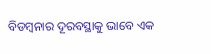ବିଡମ୍ବନାର ଦୂରବସ୍ଥାକୁ ଭାବେ ଏକ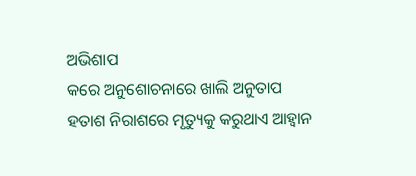ଅଭିଶାପ
କରେ ଅନୁଶୋଚନାରେ ଖାଲି ଅନୁତାପ
ହତାଶ ନିରାଶରେ ମୃତ୍ୟୁକୁ କରୁଥାଏ ଆହ୍ବାନ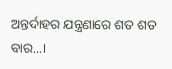ଅନ୍ତର୍ଦାହର ଯନ୍ତ୍ରଣାରେ ଶତ ଶତ ବାର...।